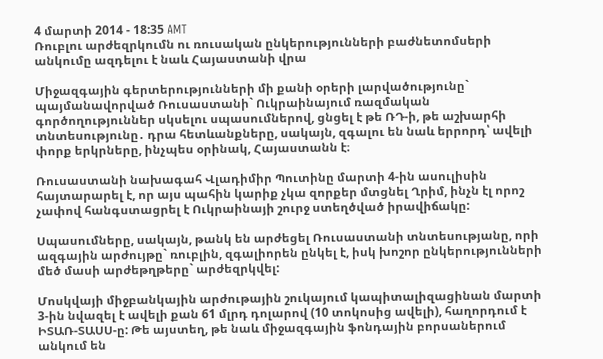4 մարտի 2014 - 18:35 AMT
Ռուբլու արժեզրկումն ու ռուսական ընկերությունների բաժնետոմսերի անկումը ազդելու է նաև Հայաստանի վրա

Միջազգային գերտերությունների մի քանի օրերի լարվածությունը` պայմանավորված Ռուսաստանի` Ուկրաինայում ռազմական գործողություններ սկսելու սպասումներով, ցնցել է թե ՌԴ-ի, թե աշխարհի տնտեսությունը․ դրա հետևանքները, սակայն, զգալու են նաև երրորդ՝ ավելի փորք երկրները, ինչպես օրինակ, Հայաստանն է։

Ռուսաստանի նախագահ Վլադիմիր Պուտինը մարտի 4-ին ասուլիսին հայտարարել է, որ այս պահին կարիք չկա զորքեր մտցնել Ղրիմ, ինչն էլ որոշ չափով հանգստացրել է Ուկրաինայի շուրջ ստեղծված իրավիճակը:

Սպասումները, սակայն, թանկ են արժեցել Ռուսաստանի տնտեսությանը, որի ազգային արժույթը` ռուբլին, զգալիորեն ընկել է, իսկ խոշոր ընկերությունների մեծ մասի արժեթղթերը` արժեզրկվել:

Մոսկվայի միջբանկային արժութային շուկայում կապիտալիզացինան մարտի 3-ին նվազել է ավելի քան 61 մլրդ դոլարով (10 տոկոսից ավելի), հաղորդում է ԻՏԱՌ-ՏԱՍՍ-ը: Թե այստեղ, թե նաև միջազգային ֆոնդային բորսաներում անկում են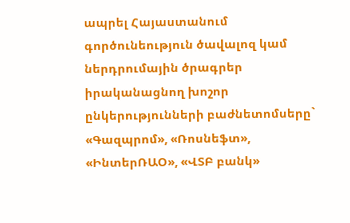ապրել Հայաստանում գործունեություն ծավալոզ կամ ներդրումային ծրագրեր իրականացնող խոշոր ընկերությունների բաժնետոմսերը` «Գազպրոմ», «Ռոսնեֆտ», «ԻնտերՌԱՕ», «ՎՏԲ բանկ»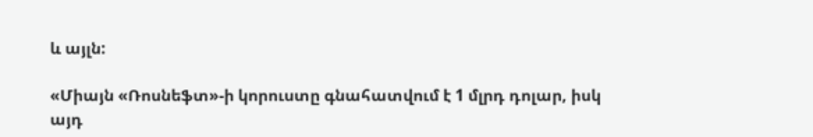և այլն:

«Միայն «Ռոսնեֆտ»-ի կորուստը գնահատվում է 1 մլրդ դոլար, իսկ այդ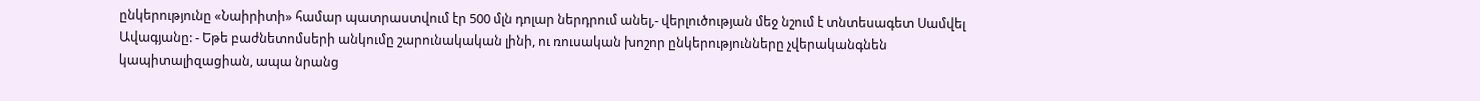ընկերությունը «Նաիրիտի» համար պատրաստվում էր 500 մլն դոլար ներդրում անել,- վերլուծության մեջ նշում է տնտեսագետ Սամվել Ավագյանը: - Եթե բաժնետոմսերի անկումը շարունակական լինի, ու ռուսական խոշոր ընկերությունները չվերականգնեն կապիտալիզացիան, ապա նրանց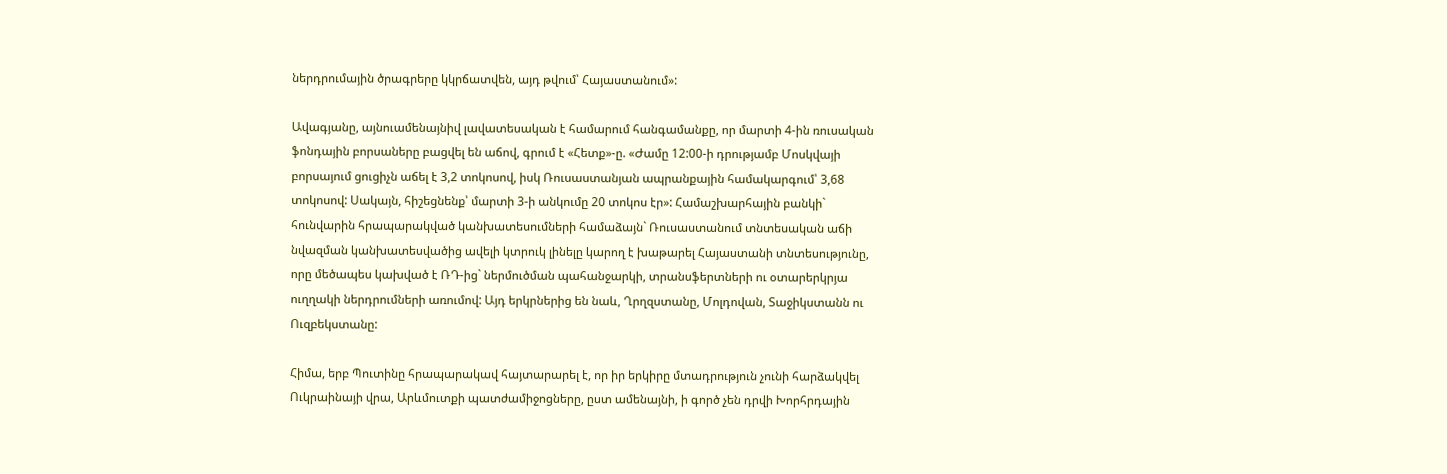ներդրումային ծրագրերը կկրճատվեն, այդ թվում՝ Հայաստանում»:

Ավագյանը, այնուամենայնիվ լավատեսական է համարում հանգամանքը, որ մարտի 4-ին ռուսական ֆոնդային բորսաները բացվել են աճով, գրում է «Հետք»-ը. «Ժամը 12:00-ի դրությամբ Մոսկվայի բորսայում ցուցիչն աճել է 3,2 տոկոսով, իսկ Ռուսաստանյան ապրանքային համակարգում՝ 3,68 տոկոսով: Սակայն, հիշեցնենք՝ մարտի 3-ի անկումը 20 տոկոս էր»: Համաշխարհային բանկի` հունվարին հրապարակված կանխատեսումների համաձայն` Ռուսաստանում տնտեսական աճի նվազման կանխատեսվածից ավելի կտրուկ լինելը կարող է խաթարել Հայաստանի տնտեսությունը, որը մեծապես կախված է ՌԴ-ից` ներմուծման պահանջարկի, տրանսֆերտների ու օտարերկրյա ուղղակի ներդրումների առումով: Այդ երկրներից են նաև, Ղրղզստանը, Մոլդովան, Տաջիկստանն ու Ուզբեկստանը:

Հիմա, երբ Պուտինը հրապարակավ հայտարարել է, որ իր երկիրը մտադրություն չունի հարձակվել Ուկրաինայի վրա, Արևմուտքի պատժամիջոցները, ըստ ամենայնի, ի գործ չեն դրվի Խորհրդային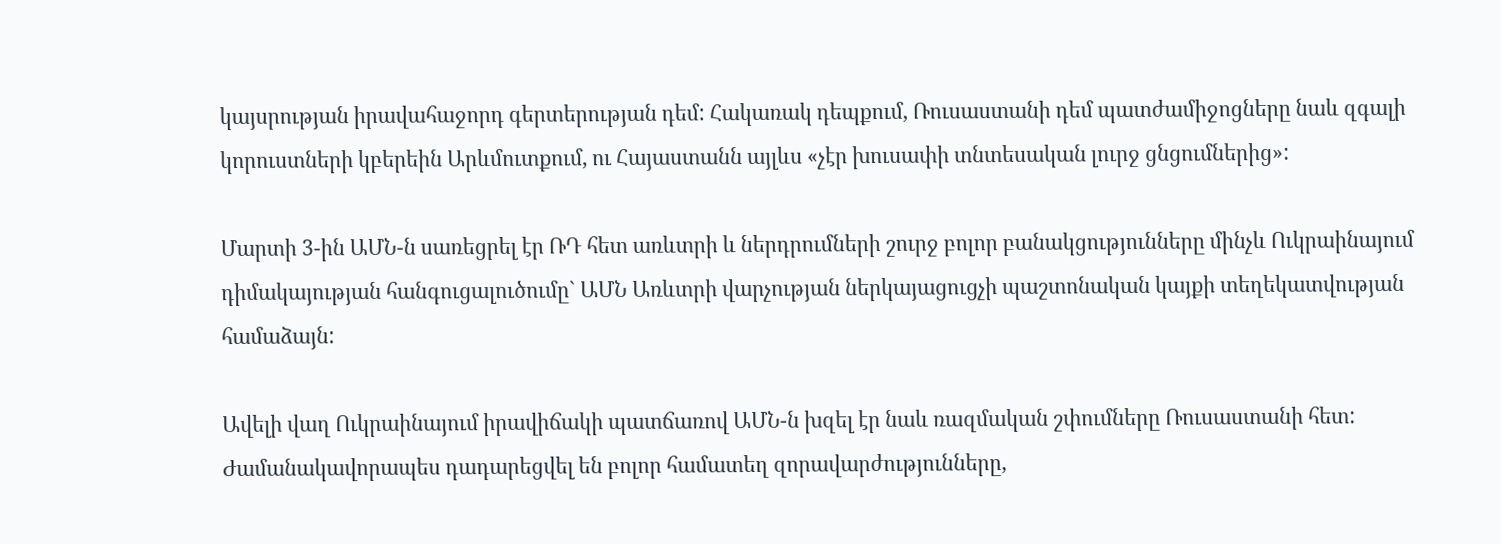կայսրության իրավահաջորդ գերտերության դեմ: Հակառակ դեպքում, Ռուսաստանի դեմ պատժամիջոցները նաև զգալի կորուստների կբերեին Արևմուտքում, ու Հայաստանն այլևս «չէր խուսափի տնտեսական լուրջ ցնցումներից»:

Մարտի 3-ին ԱՄՆ-ն սառեցրել էր ՌԴ հետ առևտրի և ներդրումների շուրջ բոլոր բանակցությունները մինչև Ուկրաինայում դիմակայության հանգուցալուծումը` ԱՄՆ Առևտրի վարչության ներկայացուցչի պաշտոնական կայքի տեղեկատվության համաձայն:

Ավելի վաղ Ուկրաինայում իրավիճակի պատճառով ԱՄՆ-ն խզել էր նաև ռազմական շփումները Ռուսաստանի հետ: Ժամանակավորապես դադարեցվել են բոլոր համատեղ զորավարժությունները,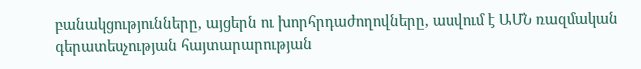բանակցությունները, այցերն ու խորհրդաժողովները, ասվում է ԱՄՆ ռազմական գերատեսչության հայտարարության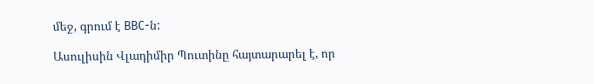մեջ, գրում է ВВС-ն:

Ասուլիսին Վլադիմիր Պուտինը հայտարարել է, որ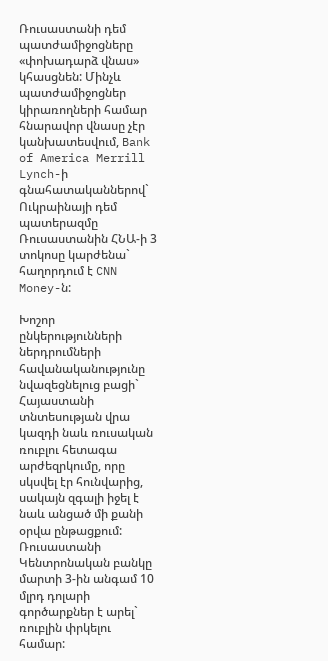Ռուսաստանի դեմ պատժամիջոցները «փոխադարձ վնաս» կհասցնեն: Մինչև պատժամիջոցներ կիրառողների համար հնարավոր վնասը չէր կանխատեսվում, Bank of America Merrill Lynch-ի գնահատականներով` Ուկրաինայի դեմ պատերազմը Ռուսաստանին ՀՆԱ-ի 3 տոկոսը կարժենա` հաղորդում է CNN Money-ն:

Խոշոր ընկերությունների ներդրումների հավանականությունը նվազեցնելուց բացի` Հայաստանի տնտեսության վրա կազդի նաև ռուսական ռուբլու հետագա արժեզրկումը, որը սկսվել էր հունվարից, սակայն զգալի իջել է նաև անցած մի քանի օրվա ընթացքում: Ռուսաստանի Կենտրոնական բանկը մարտի 3-ին անգամ 10 մլրդ դոլարի գործարքներ է արել` ռուբլին փրկելու համար: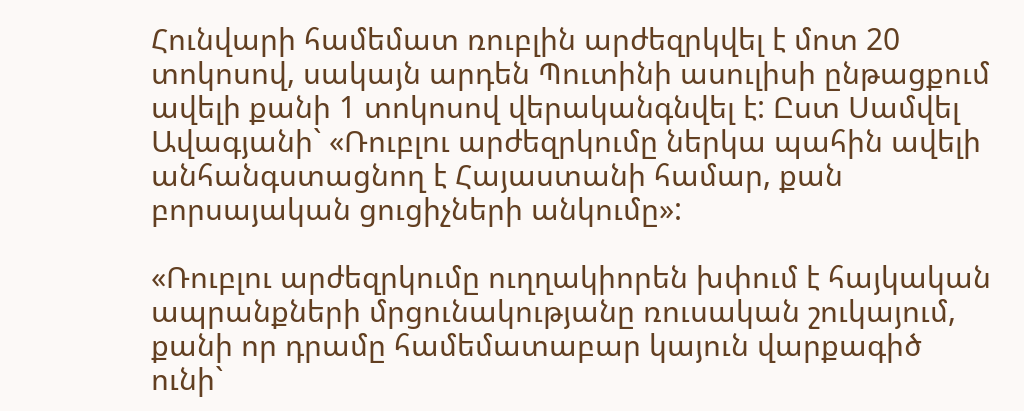Հունվարի համեմատ ռուբլին արժեզրկվել է մոտ 20 տոկոսով, սակայն արդեն Պուտինի ասուլիսի ընթացքում ավելի քանի 1 տոկոսով վերականգնվել է: Ըստ Սամվել Ավագյանի` «Ռուբլու արժեզրկումը ներկա պահին ավելի անհանգստացնող է Հայաստանի համար, քան բորսայական ցուցիչների անկումը»:

«Ռուբլու արժեզրկումը ուղղակիորեն խփում է հայկական ապրանքների մրցունակությանը ռուսական շուկայում, քանի որ դրամը համեմատաբար կայուն վարքագիծ ունի`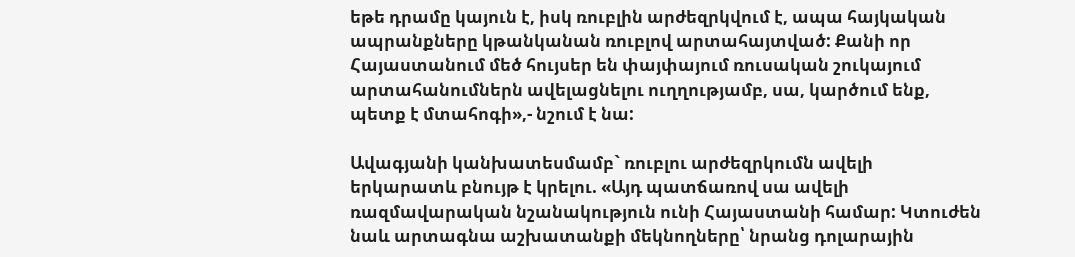եթե դրամը կայուն է, իսկ ռուբլին արժեզրկվում է, ապա հայկական ապրանքները կթանկանան ռուբլով արտահայտված: Քանի որ Հայաստանում մեծ հույսեր են փայփայում ռուսական շուկայում արտահանումներն ավելացնելու ուղղությամբ, սա, կարծում ենք, պետք է մտահոգի»,- նշում է նա:

Ավագյանի կանխատեսմամբ` ռուբլու արժեզրկումն ավելի երկարատև բնույթ է կրելու. «Այդ պատճառով սա ավելի ռազմավարական նշանակություն ունի Հայաստանի համար: Կտուժեն նաև արտագնա աշխատանքի մեկնողները՝ նրանց դոլարային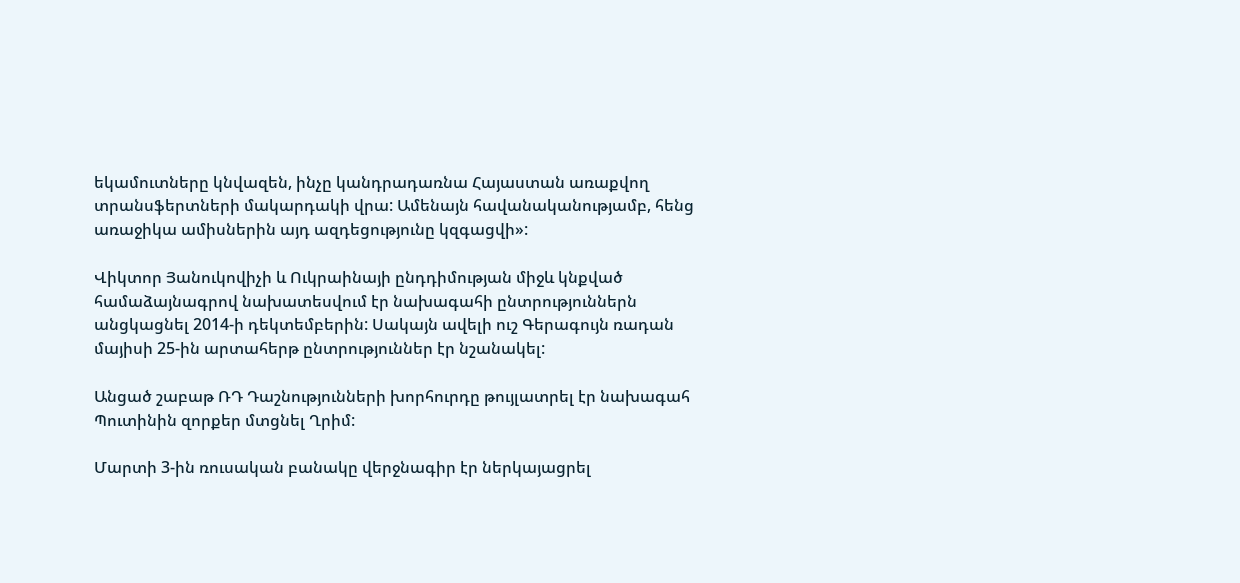եկամուտները կնվազեն, ինչը կանդրադառնա Հայաստան առաքվող տրանսֆերտների մակարդակի վրա: Ամենայն հավանականությամբ, հենց առաջիկա ամիսներին այդ ազդեցությունը կզգացվի»:

Վիկտոր Յանուկովիչի և Ուկրաինայի ընդդիմության միջև կնքված համաձայնագրով նախատեսվում էր նախագահի ընտրություններն անցկացնել 2014-ի դեկտեմբերին: Սակայն ավելի ուշ Գերագույն ռադան մայիսի 25-ին արտահերթ ընտրություններ էր նշանակել:

Անցած շաբաթ ՌԴ Դաշնությունների խորհուրդը թույլատրել էր նախագահ Պուտինին զորքեր մտցնել Ղրիմ:

Մարտի 3-ին ռուսական բանակը վերջնագիր էր ներկայացրել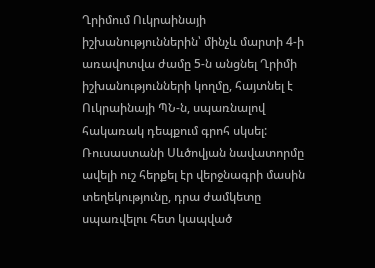Ղրիմում Ուկրաինայի իշխանություններին՝ մինչև մարտի 4-ի առավոտվա ժամը 5-ն անցնել Ղրիմի իշխանությունների կողմը, հայտնել է Ուկրաինայի ՊՆ-ն, սպառնալով հակառակ դեպքում գրոհ սկսել: Ռուսաստանի Սևծովյան նավատորմը ավելի ուշ հերքել էր վերջնագրի մասին տեղեկությունը, դրա ժամկետը սպառվելու հետ կապված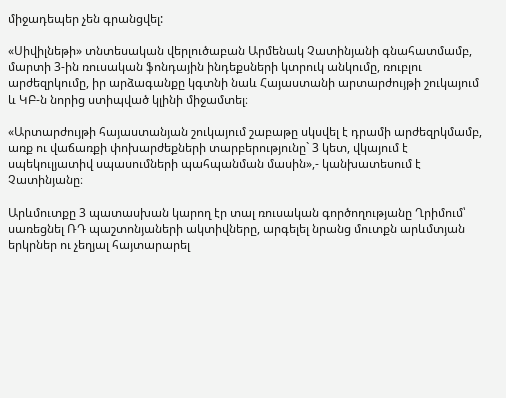միջադեպեր չեն գրանցվել:

«Սիվիլնեթի» տնտեսական վերլուծաբան Արմենակ Չատինյանի գնահատմամբ, մարտի 3-ին ռուսական ֆոնդային ինդեքսների կտրուկ անկումը, ռուբլու արժեզրկումը, իր արձագանքը կգտնի նաև Հայաստանի արտարժույթի շուկայում և ԿԲ-ն նորից ստիպված կլինի միջամտել։

«Արտարժույթի հայաստանյան շուկայում շաբաթը սկսվել է դրամի արժեզրկմամբ, առք ու վաճառքի փոխարժեքների տարբերությունը` 3 կետ, վկայում է սպեկուլյատիվ սպասումների պահպանման մասին»,- կանխատեսում է Չատինյանը։

Արևմուտքը 3 պատասխան կարող էր տալ ռուսական գործողությանը Ղրիմում՝ սառեցնել ՌԴ պաշտոնյաների ակտիվները, արգելել նրանց մուտքն արևմտյան երկրներ ու չեղյալ հայտարարել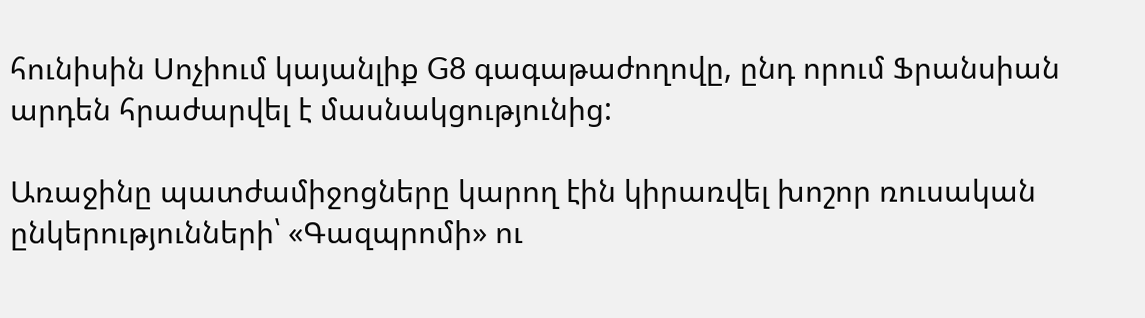հունիսին Սոչիում կայանլիք G8 գագաթաժողովը, ընդ որում Ֆրանսիան արդեն հրաժարվել է մասնակցությունից:

Առաջինը պատժամիջոցները կարող էին կիրառվել խոշոր ռուսական ընկերությունների՝ «Գազպրոմի» ու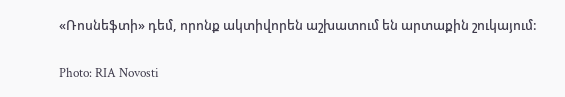«Ռոսնեֆտի» դեմ, որոնք ակտիվորեն աշխատում են արտաքին շուկայում:

Photo: RIA Novosti